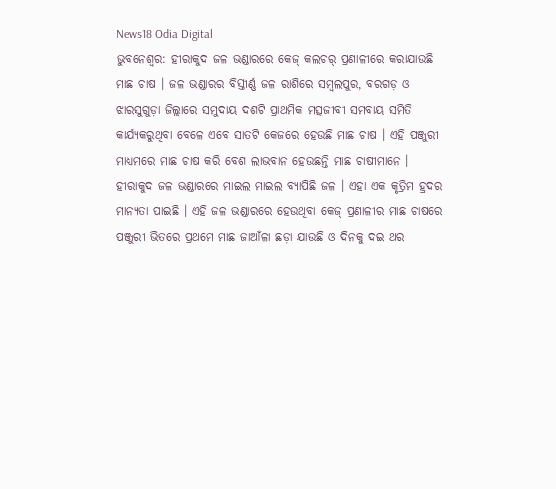News18 Odia Digital
ଭୁବନେଶ୍ୱର: ହୀରାକୁଦ ଜଳ ଭଣ୍ଡାରରେ କେଜ୍ କଲଚର୍ ପ୍ରଣାଳୀରେ କରାଯାଉଛି ମାଛ ଚାଷ । ଜଳ ଭଣ୍ଡାରର ବିସ୍ତୀର୍ଣ୍ଣ ଜଳ ରାଶିରେ ସମ୍ବଲପୁର, ବରଗଡ଼ ଓ ଝାରସୁଗୁଡ଼ା ଜିଲ୍ଲାରେ ସମୁଦାୟ ଦଶଟି ପ୍ରାଥମିକ ମତ୍ସଜୀବୀ ସମବାୟ ସମିତି କାର୍ଯ୍ୟକରୁଥିବା ବେଳେ ଏବେ ସାତଟି କେଜରେ ହେଉଛି ମାଛ ଚାଷ । ଏହି ପଞ୍ଜୁରୀ ମାଧ୍ୟମରେ ମାଛ ଚାଷ କରି ବେଶ ଲାଭବାନ ହେଉଛନ୍ତି ମାଛ ଚାଷୀମାନେ ।
ହୀରାକୁଦ ଜଳ ଭଣ୍ଡାରରେ ମାଇଲ ମାଇଲ ବ୍ୟାପିଛି ଜଳ । ଏହା ଏକ କୃତ୍ରିମ ହ୍ରଦର ମାନ୍ୟତା ପାଇଛି । ଏହି ଜଳ ଭଣ୍ଡାରରେ ହେଉଥିବା କେଜ୍ ପ୍ରଣାଳୀର ମାଛ ଚାଷରେ ପଞ୍ଜୁରୀ ଭିତରେ ପ୍ରଥମେ ମାଛ ଜାଆଁଳା ଛଡ଼ା ଯାଉଛି ଓ ଦିନକୁ ଦଇ ଥର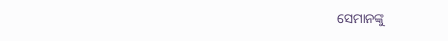ସେମାନଙ୍କୁ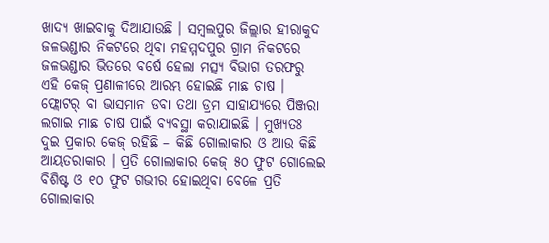ଖାଦ୍ୟ ଖାଇବାକୁ ଦିଆଯାଉଛି । ସମ୍ବଲପୁର ଜିଲ୍ଲାର ହୀରାକୁଦ ଜଳଭଣ୍ଡାର ନିକଟରେ ଥିବା ମହମ୍ମଦପୁର ଗ୍ରାମ ନିକଟରେ ଜଳଭଣ୍ଡାର ଭିତରେ ବର୍ଷେ ହେଲା ମତ୍ସ୍ୟ ବିଭାଗ ତରଫରୁ ଏହି କେଜ୍ ପ୍ରଣାଳୀରେ ଆରମ୍ଭ ହୋଇଛି ମାଛ ଚାଷ ।
ଫ୍ଲୋଟର୍ ବା ଭାସମାନ ଡବା ତଥା ଡ୍ରମ ସାହାଯ୍ୟରେ ପିଞ୍ଜରା ଲଗାଇ ମାଛ ଚାଷ ପାଇଁ ବ୍ୟବସ୍ଥା କରାଯାଇଛି । ମୁଖ୍ୟତଃ ଦୁଇ ପ୍ରକାର କେଜ୍ ରହିଛି – କିଛି ଗୋଲାକାର ଓ ଆଉ କିଛି ଆୟତରାକାର । ପ୍ରତି ଗୋଲାକାର କେଜ୍ ୫୦ ଫୁଟ ଗୋଲେଇ ବିଶିଷ୍ଟ ଓ ୧୦ ଫୁଟ ଗଭୀର ହୋଇଥିବା ବେଳେ ପ୍ରତି ଗୋଲାକାର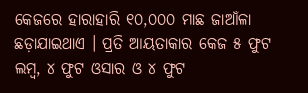କେଜରେ ହାରାହାରି ୧୦,୦୦୦ ମାଛ ଜାଆଁଳା ଛଡ଼ାଯାଇଥାଏ । ପ୍ରତି ଆୟତାକାର କେଜ ୫ ଫୁଟ ଲମ୍ବ, ୪ ଫୁଟ ଓସାର ଓ ୪ ଫୁଟ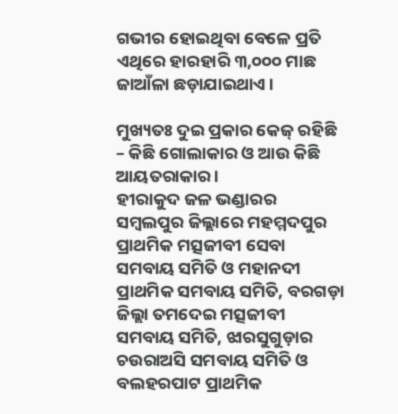ଗଭୀର ହୋଇଥିବା ବେଳେ ପ୍ରତି ଏଥିରେ ହାରହାରି ୩,୦୦୦ ମାଛ ଜାଆଁଳା ଛଡ଼ାଯାଇଥାଏ ।

ମୁଖ୍ୟତଃ ଦୁଇ ପ୍ରକାର କେଜ୍ ରହିଛି – କିଛି ଗୋଲାକାର ଓ ଆଉ କିଛି ଆୟତରାକାର ।
ହୀରାକୁଦ ଜଳ ଭଣ୍ଡାରର ସମ୍ବଲପୁର ଜିଲ୍ଲାରେ ମହମ୍ମଦପୁର ପ୍ରାଥମିକ ମତ୍ସଜୀବୀ ସେବା ସମବାୟ ସମିତି ଓ ମହାନଦୀ ପ୍ରାଥମିକ ସମବାୟ ସମିତି, ବରଗଡ଼ା ଜିଲ୍ଲା ତମଦେଇ ମତ୍ସଜୀବୀ ସମବାୟ ସମିତି, ଝାରସୁଗୁଡ଼ାର ଚଉରାଅସି ସମବାୟ ସମିତି ଓ ବଲହରପାଟ ପ୍ରାଥମିକ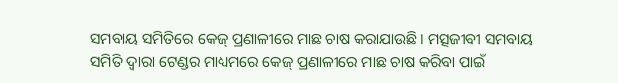ସମବାୟ ସମିତିରେ କେଜ୍ ପ୍ରଣାଳୀରେ ମାଛ ଚାଷ କରାଯାଉଛି । ମତ୍ସଜୀବୀ ସମବାୟ ସମିତି ଦ୍ବାରା ଟେଣ୍ଡର ମାଧ୍ୟମରେ କେଜ୍ ପ୍ରଣାଳୀରେ ମାଛ ଚାଷ କରିବା ପାଇଁ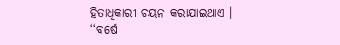ହିତାଧିକାରୀ ଚୟନ କରାଯାଇଥାଏ ।
‘‘ବର୍ଷେ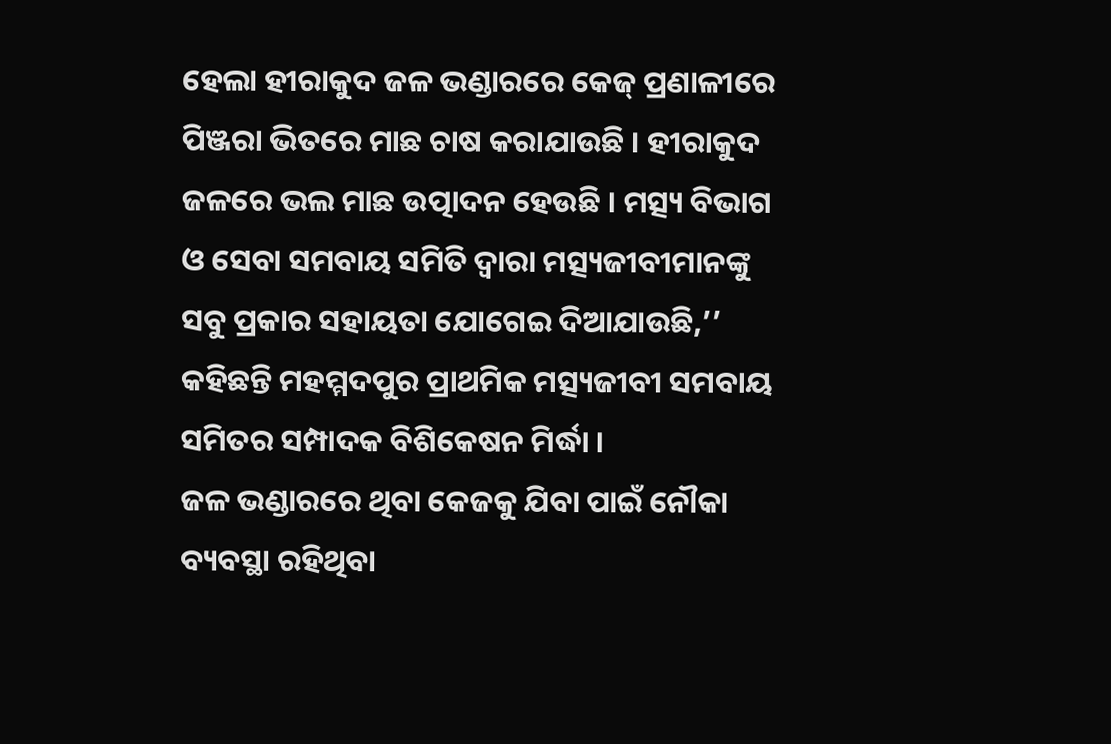ହେଲା ହୀରାକୁଦ ଜଳ ଭଣ୍ଡାରରେ କେଜ୍ ପ୍ରଣାଳୀରେ ପିଞ୍ଜରା ଭିତରେ ମାଛ ଚାଷ କରାଯାଉଛି । ହୀରାକୁଦ ଜଳରେ ଭଲ ମାଛ ଉତ୍ପାଦନ ହେଉଛି । ମତ୍ସ୍ୟ ବିଭାଗ ଓ ସେବା ସମବାୟ ସମିତି ଦ୍ୱାରା ମତ୍ସ୍ୟଜୀବୀମାନଙ୍କୁ ସବୁ ପ୍ରକାର ସହାୟତା ଯୋଗେଇ ଦିଆଯାଉଛି,’’ କହିଛନ୍ତି ମହମ୍ମଦପୁର ପ୍ରାଥମିକ ମତ୍ସ୍ୟଜୀବୀ ସମବାୟ ସମିତର ସମ୍ପାଦକ ବିଶିକେଷନ ମିର୍ଦ୍ଧା ।
ଜଳ ଭଣ୍ଡାରରେ ଥିବା କେଜକୁ ଯିବା ପାଇଁ ନୌକା ବ୍ୟବସ୍ଥା ରହିଥିବା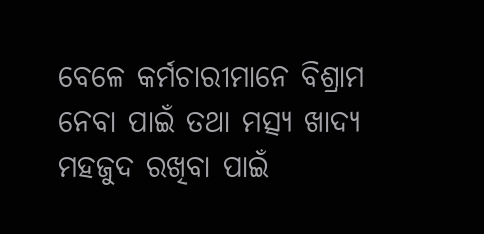ବେଳେ କର୍ମଚାରୀମାନେ ବିଶ୍ରାମ ନେବା ପାଇଁ ତଥା ମତ୍ସ୍ୟ ଖାଦ୍ୟ ମହଜୁଦ ରଖିବା ପାଇଁ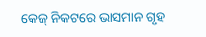କେଜ୍ ନିକଟରେ ଭାସମାନ ଗୃହ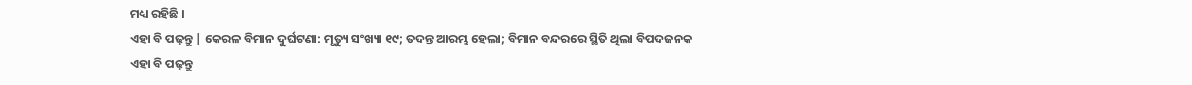ମଧ୍ୟ ରହିଛି ।
ଏହା ବି ପଢ଼ନ୍ତୁ | କେରଳ ବିମାନ ଦୁର୍ଘଟଣା: ମୃତ୍ୟୁ ସଂଖ୍ୟା ୧୯; ତଦନ୍ତ ଆରମ୍ଭ ହେଲା; ବିମାନ ବନ୍ଦରରେ ସ୍ଥିତି ଥିଲା ବିପଦଜନକ
ଏହା ବି ପଢ଼ନ୍ତୁ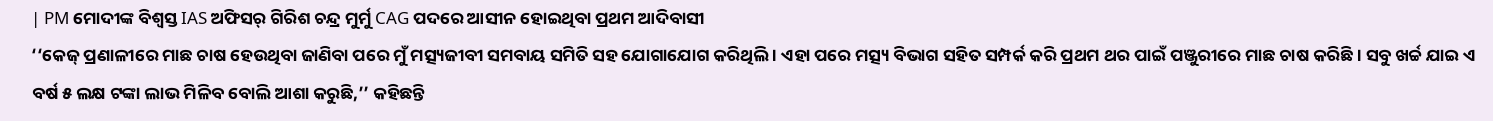| PM ମୋଦୀଙ୍କ ବିଶ୍ୱସ୍ତ IAS ଅଫିସର୍ ଗିରିଶ ଚନ୍ଦ୍ର ମୁର୍ମୁ CAG ପଦରେ ଆସୀନ ହୋଇଥିବା ପ୍ରଥମ ଆଦିବାସୀ
‘‘କେଜ୍ ପ୍ରଣାଳୀରେ ମାଛ ଚାଷ ହେଉଥିବା ଜାଣିବା ପରେ ମୁଁ ମତ୍ସ୍ୟଜୀବୀ ସମବାୟ ସମିତି ସହ ଯୋଗାଯୋଗ କରିଥିଲି । ଏହା ପରେ ମତ୍ସ୍ୟ ବିଭାଗ ସହିତ ସମ୍ପର୍କ କରି ପ୍ରଥମ ଥର ପାଇଁ ପଞ୍ଜୁରୀରେ ମାଛ ଚାଷ କରିଛି । ସବୁ ଖର୍ଚ୍ଚ ଯାଇ ଏ ବର୍ଷ ୫ ଲକ୍ଷ ଟଙ୍କା ଲାଭ ମିଳିବ ବୋଲି ଆଶା କରୁଛି,’’ କହିଛନ୍ତି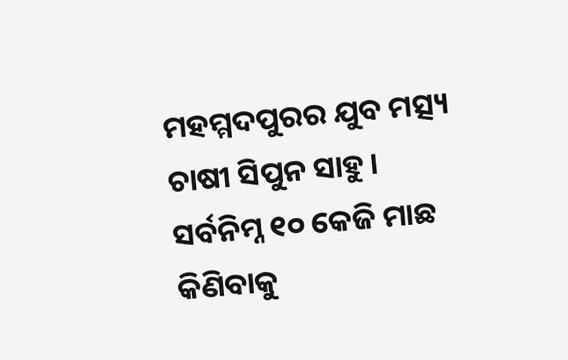ମହମ୍ମଦପୁରର ଯୁବ ମତ୍ସ୍ୟ ଚାଷୀ ସିପୁନ ସାହୁ ।
ସର୍ବନିମ୍ନ ୧୦ କେଜି ମାଛ କିଣିବାକୁ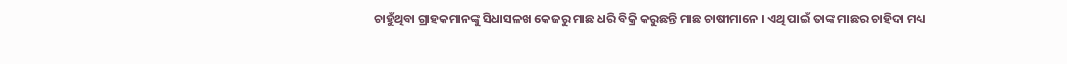ଚାହୁଁଥିବା ଗ୍ରାହକମାନଙ୍କୁ ସିଧାସଳଖ କେଜରୁ ମାଛ ଧରି ବିକ୍ରି କରୁଛନ୍ତି ମାଛ ଚାଷୀମାନେ । ଏଥି ପାଇଁ ତାଙ୍କ ମାଛର ଚାହିଦା ମଧ୍ୟ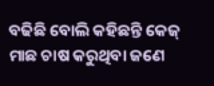ବଢିଛି ବୋଲି କହିଛନ୍ତି କେଜ୍ ମାଛ ଚାଷ କରୁଥିବା ଜଣେ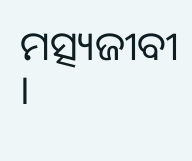ମତ୍ସ୍ୟଜୀବୀ ।